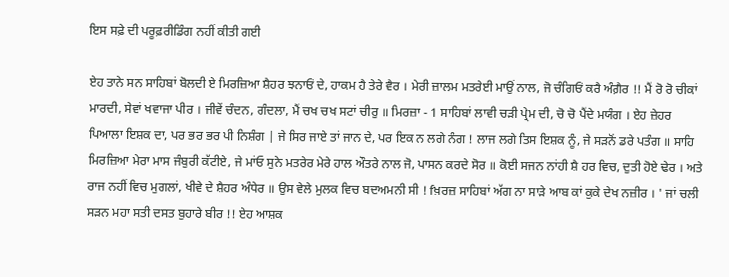ਇਸ ਸਫ਼ੇ ਦੀ ਪਰੂਫ਼ਰੀਡਿੰਗ ਨਹੀਂ ਕੀਤੀ ਗਈ

ਏਹ ਤਾਨੇ ਸਨ ਸਾਹਿਬਾਂ ਬੋਲਦੀ ਏ ਮਿਰਜ਼ਿਆ ਸ਼ੈਹਰ ਝਨਾਓਂ ਦੇ, ਹਾਕਮ ਹੈ ਤੇਰੇ ਵੈਰ । ਮੇਰੀ ਜ਼ਾਲਮ ਮਤਰੇਈ ਮਾਉਂ ਨਾਲ, ਜੋ ਚੰਗਿਓਂ ਕਰੈ ਅੰਗ਼ੈਰ !! ਮੈਂ ਰੋ ਰੋ ਚੀਕਾਂ ਮਾਰਦੀ, ਸੇਵਾਂ ਖਵਾਜਾ ਪੀਰ । ਜੀਵੇਂ ਚੰਦਨ, ਗੰਦਲਾ, ਮੈਂ ਚਖ ਚਖ ਸਟਾਂ ਚੀਰੁ ॥ ਮਿਰਜ਼ਾ - 1 ਸਾਹਿਬਾਂ ਲਾਵੀ ਚੜੀ ਪ੍ਰੇਮ ਦੀ, ਚੋ ਚੋ ਪੈਂਦੇ ਮਯੰਗ । ਏਹ ਜ਼ੇਹਰ ਪਿਆਲਾ ਇਸ਼ਕ ਦਾ, ਪਰ ਭਰ ਭਰ ਪੀ ਨਿਸ਼ੰਗ | ਜੇ ਸਿਰ ਜਾਏ ਤਾਂ ਜਾਨ ਦੇ, ਪਰ ਇਕ ਨ ਲਗੇ ਨੰਗ ! ਲਾਜ ਲਗੇ ਤਿਸ ਇਸ਼ਕ ਨੂੰ, ਜੇ ਸੜਨੋਂ ਡਰੇ ਪਤੰਗ ॥ ਸਾਹਿ ਮਿਰਜ਼ਿਆ ਮੇਰਾ ਮਾਸ ਜੰਬੁਰੀ ਕੱਟੀਏ, ਜੇ ਮਾਂਓ ਸੁਨੇ ਮਤਰੇਰ ਮੇਰੇ ਹਾਲ ਔਤਰੇ ਨਾਲ ਜੋ, ਪਾਸਨ ਕਰਦੇ ਸੋਰ ॥ ਕੋਈ ਸਜਨ ਨਾਂਹੀ ਸ਼ੈ ਹਰ ਵਿਚ, ਦੁਤੀ ਹੋਏ ਢੇਰ । ਅਤੇ ਰਾਜ ਨਹੀਂ ਵਿਚ ਮੁਗਲਾਂ, ਖੀਵੇ ਦੇ ਸ਼ੈਹਰ ਅੰਧੇਰ ॥ ਉਸ ਵੇਲੇ ਮੁਲਕ ਵਿਚ ਬਦਅਮਨੀ ਸੀ ! fਖ਼ਰਜ਼ ਸਾਹਿਬਾਂ ਅੱਗ ਨਾ ਸਾੜੇ ਆਬ ਕਾਂ ਕੁਕੇ ਦੇਖ ਨਜ਼ੀਰ । ' ਜਾਂ ਚਲੀ ਸੜਨ ਮਹਾ ਸਤੀ ਦਸਤ ਬੁਹਾਰੇ ਬੀਰ !! ਏਹ ਆਸ਼ਕ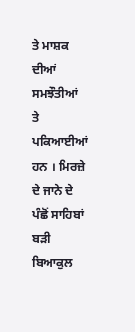ਤੇ ਮਾਸ਼ਕ ਦੀਆਂ ਸਮਝੌਤੀਆਂ ਤੇ ਪਕਿਆਈਆਂ ਹਨ । ਮਿਰਜ਼ੇ ਦੇ ਜਾਨੇ ਦੇ ਪੰਛੋਂ ਸਾਹਿਬਾਂ ਬੜੀ ਬਿਆਕੁਲ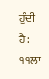ਹੁੰਦੀ ਹੈ: ੧੧ਲਾ